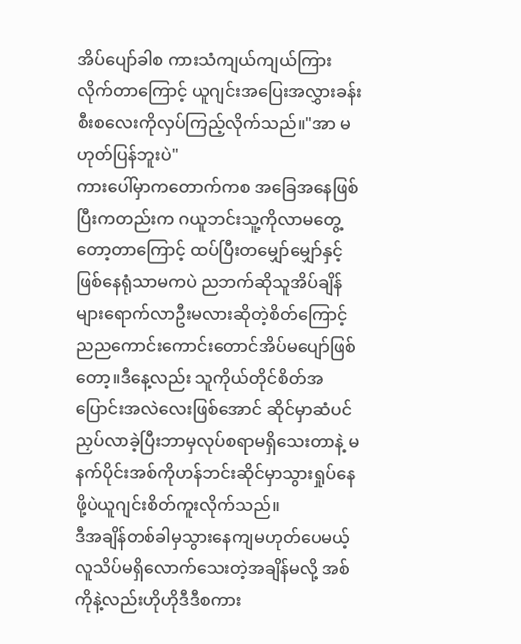အိပ်ပျော်ခါစ ကားသံကျယ်ကျယ်ကြားလိုက်တာကြောင့် ယူဂျင်းအပြေးအလွှားခန်းစီးစလေးကိုလှပ်ကြည့်လိုက်သည်။"အာ မဟုတ်ပြန်ဘူးပဲ"
ကားပေါ်မှာကတောက်ကစ အခြေအနေဖြစ်ပြီးကတည်းက ဂယူဘင်းသူ့ကိုလာမတွေ့တော့တာကြောင့် ထပ်ပြီးတမျှော်မျှော်နှင့်ဖြစ်နေရုံသာမကပဲ ညဘက်ဆိုသူအိပ်ချိန်များရောက်လာဦးမလားဆိုတဲ့စိတ်ကြောင့်
ညညကောင်းကောင်းတောင်အိပ်မပျော်ဖြစ်တော့။ဒီနေ့လည်း သူကိုယ်တိုင်စိတ်အပြောင်းအလဲလေးဖြစ်အောင် ဆိုင်မှာဆံပင်ညှပ်လာခဲ့ပြီးဘာမှလုပ်စရာမရှိသေးတာနဲ့ မနက်ပိုင်းအစ်ကိုဟန်ဘင်းဆိုင်မှာသွားရှုပ်နေဖို့ပဲယူဂျင်းစိတ်ကူးလိုက်သည်။
ဒီအချိန်တစ်ခါမှသွားနေကျမဟုတ်ပေမယ့် လူသိပ်မရှိလောက်သေးတဲ့အချိန်မလို့ အစ်ကိုနဲ့လည်းဟိုဟိုဒီဒီစကား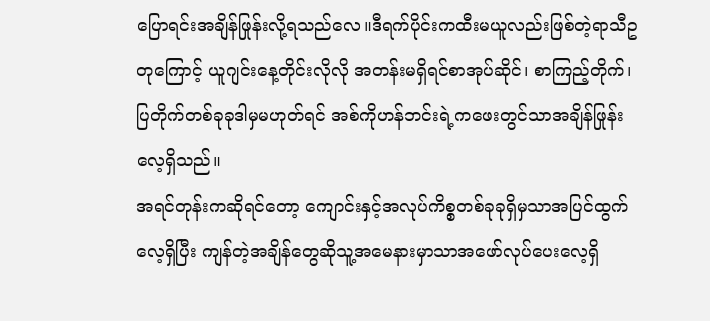ပြောရင်းအချိန်ဖြုန်းလို့ရသည်လေ။ဒီရက်ပိုင်းကထီးမယူလည်းဖြစ်တဲ့ရာသီဥတုကြောင့် ယူဂျင်းနေ့တိုင်းလိုလို အတန်းမရှိရင်စာအုပ်ဆိုင်၊ စာကြည့်တိုက်၊ ပြတိုက်တစ်ခုခုဒါမှမဟုတ်ရင် အစ်ကိုဟန်ဘင်းရဲ့ကဖေးတွင်သာအချိန်ဖြုန်းလေ့ရှိသည်။
အရင်တုန်းကဆိုရင်တော့ ကျောင်းနှင့်အလုပ်ကိစ္စတစ်ခုခုရှိမှသာအပြင်ထွက်လေ့ရှိပြီး ကျန်တဲ့အချိန်တွေဆိုသူ့အမေနားမှာသာအဖော်လုပ်ပေးလေ့ရှိ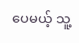ပေမယ့် သူ့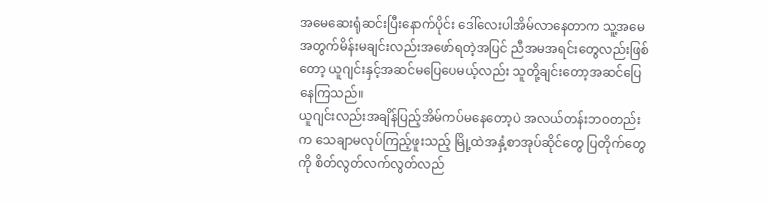အမေဆေးရုံဆင်းပြီးနောက်ပိုင်း ဒေါ်လေးပါအိမ်လာနေတာက သူ့အမေအတွက်မိန်းမချင်းလည်းအဖော်ရတဲ့အပြင် ညီအမအရင်းတွေလည်းဖြစ်တော့ ယူဂျင်းနှင့်အဆင်မပြေပေမယ့်လည်း သူတို့ချင်းတော့အဆင်ပြေနေကြသည်။
ယူဂျင်းလည်းအချိန်ပြည့်အိမ်ကပ်မနေတော့ပဲ အလယ်တန်းဘဝတည်းက သေချာမလုပ်ကြည့်ဖူးသည့် မြို့ထဲအနှံ့စာအုပ်ဆိုင်တွေ ပြတိုက်တွေကို စိတ်လွတ်လက်လွတ်လည်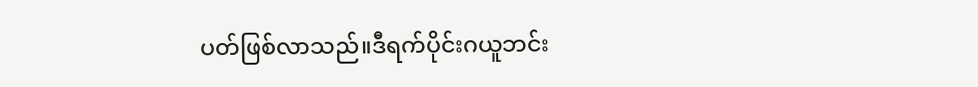ပတ်ဖြစ်လာသည်။ဒီရက်ပိုင်းဂယူဘင်း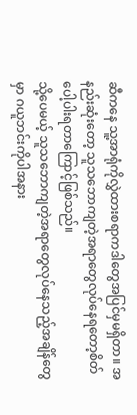ဆီကနေ သူ့အာရုံကိုလွှဲထားစရာကဒါတွေအပြင်မှမရှိတာ။ အနည်းဆုံးတော့ သူသဘောကျတဲ့အရာတွေလုပ်နေရတော့စိတ်ပေါ့ပါးရတာကြောင့်ဖြစ်သည်။
သို့ပေမယ့် သူသဘောကျတဲ့အရာတွေလုပ်နေသည့်အချိန်တွေမှာ ဂယူဘင်းကိုပါအနား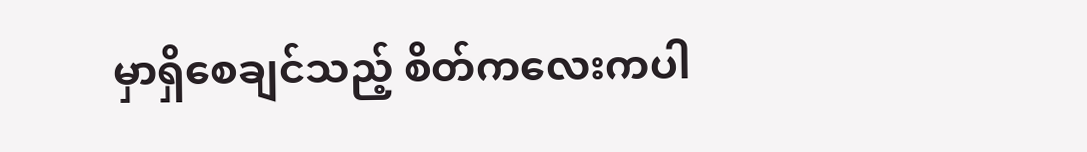မှာရှိစေချင်သည့် စိတ်ကလေးကပါ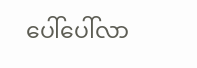ပေါ်ပေါ်လာ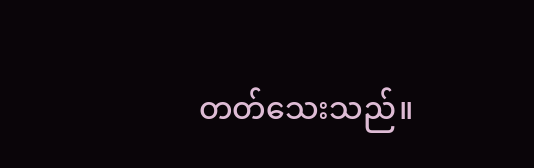တတ်သေးသည်။